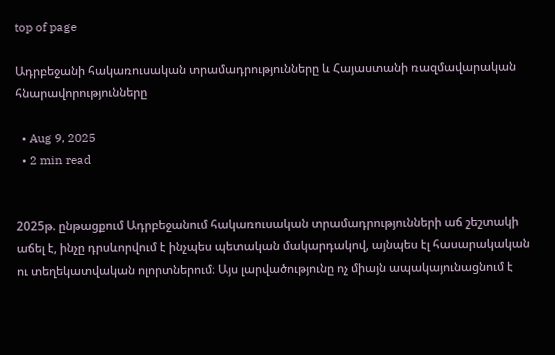top of page

Ադրբեջանի հակառուսական տրամադրությունները և Հայաստանի ռազմավարական հնարավորությունները

  • Aug 9, 2025
  • 2 min read


2025թ. ընթացքում Ադրբեջանում հակառուսական տրամադրությունների աճ շեշտակի աճել է, ինչը դրսևորվում է ինչպես պետական մակարդակով, այնպես էլ հասարակական ու տեղեկատվական ոլորտներում։ Այս լարվածությունը ոչ միայն ապակայունացնում է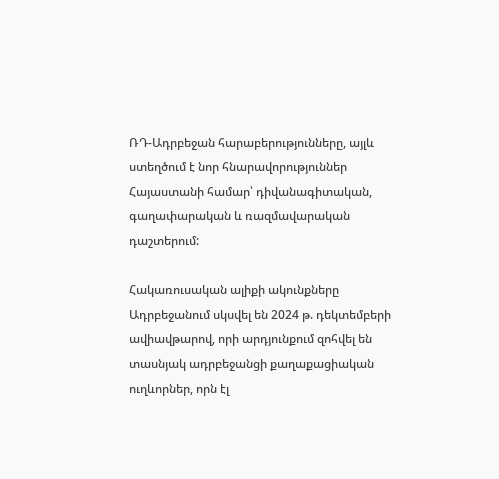ՌԴ-Ադրբեջան հարաբերությունները, այլև ստեղծում է նոր հնարավորություններ Հայաստանի համար՝ դիվանագիտական, գաղափարական և ռազմավարական դաշտերում:

Հակառուսական ալիքի ակունքները Ադրբեջանում սկսվել են 2024 թ. դեկտեմբերի ավիավթարով, որի արդյունքում զոհվել են տասնյակ ադրբեջանցի քաղաքացիական ուղևորներ, որն էլ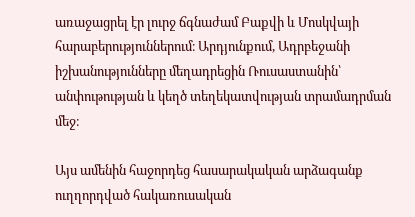առաջացրել էր լուրջ ճգնաժամ Բաքվի և Մոսկվայի հարաբերություններում։ Արդյունքում, Ադրբեջանի իշխանությունները մեղադրեցին Ռուսաստանին՝ անփութության և կեղծ տեղեկատվության տրամադրման մեջ։

Այս ամենին հաջորդեց հասարակական արձագանք ուղղորդված հակառուսական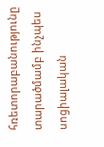հռետորաբանությունը տարածմամբ ինչպես սոցիալական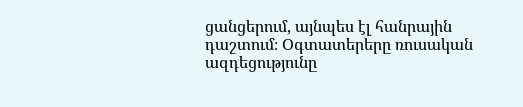ցանցերում, այնպես էլ հանրային դաշտում։ Օգտատերերը ռուսական ազդեցությունը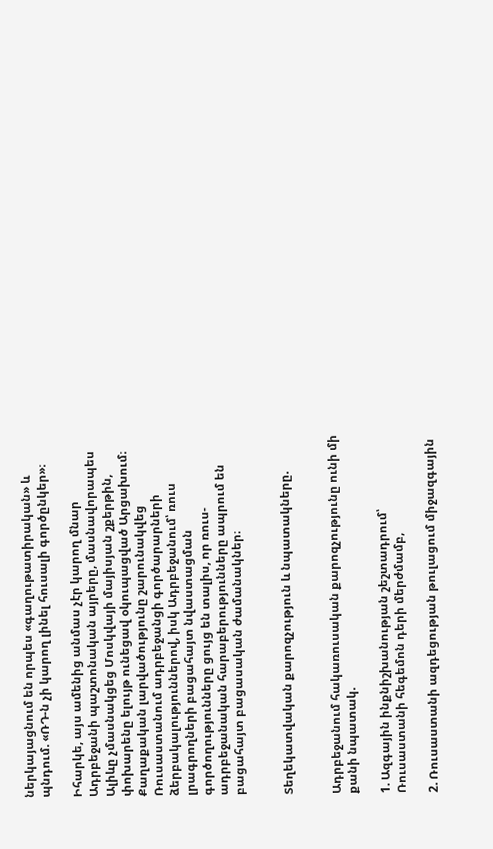ներկայացնում են որպես «գաղութատիրական» և պնդում. «ՌԴ-ն չի կարող լինել հուսալի գործընկեր»։

Իհարկե, այս ամենից անմաս չէր կարող մնար Ադրբեջանի պաշտոնական այրերը, մասնավորապես Ալիևը չմասնակցեց Մոսկվայի մայիսյան շքերթին, փոխարենը ելույթ ունեցավ օկուպացված Արցախում։ Քաղաքական լարվածությունը շարունակվեց Ռուսաստանում ադրբեջանցի գործարարների ձերբակալություններով, իսկ Ադրբեջանում՝ ռուս լրագրողների բացահայտ նվաստացման գործողությունները ցույց են տալիս, որ ռուս-ադրբեջանական հարաբերությունները ապրում են բացահայտ բացասական ժամանակներ։


Տեղեկատվական քարոզչություն և նպատակները.


Ադրբեջանում հակառուսական քարոզչությունը ունի մի քանի նպատակ.

1. Ազգային ինքնիշխանության շեշտադրում՝ Ռուսաստանի հեգեմոն դերի մերժմամբ,

2. Ռուսաստանի ազդեցության թուլացում միջազգային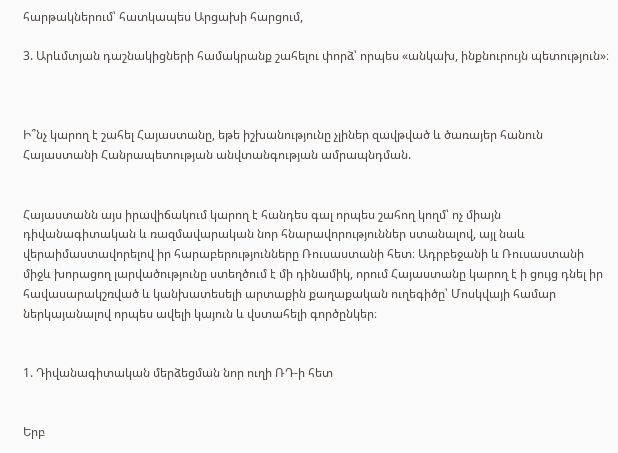հարթակներում՝ հատկապես Արցախի հարցում,

3. Արևմտյան դաշնակիցների համակրանք շահելու փորձ՝ որպես «անկախ, ինքնուրույն պետություն»։



Ի՞նչ կարող է շահել Հայաստանը, եթե իշխանությունը չլիներ զավթված և ծառայեր հանուն Հայաստանի Հանրապետության անվտանգության ամրապնդման.


Հայաստանն այս իրավիճակում կարող է հանդես գալ որպես շահող կողմ՝ ոչ միայն դիվանագիտական և ռազմավարական նոր հնարավորություններ ստանալով, այլ նաև վերաիմաստավորելով իր հարաբերությունները Ռուսաստանի հետ։ Ադրբեջանի և Ռուսաստանի միջև խորացող լարվածությունը ստեղծում է մի դինամիկ, որում Հայաստանը կարող է ի ցույց դնել իր հավասարակշռված և կանխատեսելի արտաքին քաղաքական ուղեգիծը՝ Մոսկվայի համար ներկայանալով որպես ավելի կայուն և վստահելի գործընկեր։


1. Դիվանագիտական մերձեցման նոր ուղի ՌԴ-ի հետ


Երբ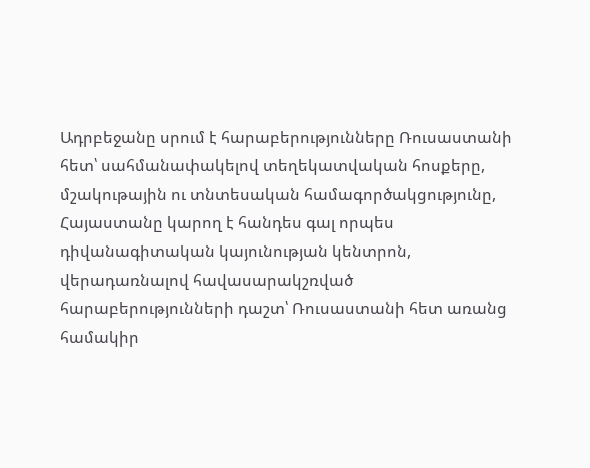Ադրբեջանը սրում է հարաբերությունները Ռուսաստանի հետ՝ սահմանափակելով տեղեկատվական հոսքերը, մշակութային ու տնտեսական համագործակցությունը, Հայաստանը կարող է հանդես գալ որպես դիվանագիտական կայունության կենտրոն, վերադառնալով հավասարակշռված հարաբերությունների դաշտ՝ Ռուսաստանի հետ առանց համակիր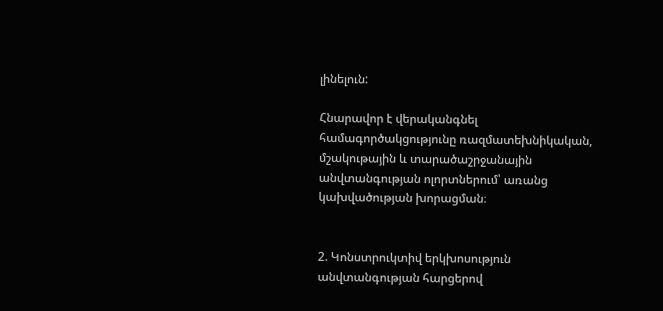լինելուն:

Հնարավոր է վերականգնել համագործակցությունը ռազմատեխնիկական, մշակութային և տարածաշրջանային անվտանգության ոլորտներում՝ առանց կախվածության խորացման։


2. Կոնստրուկտիվ երկխոսություն անվտանգության հարցերով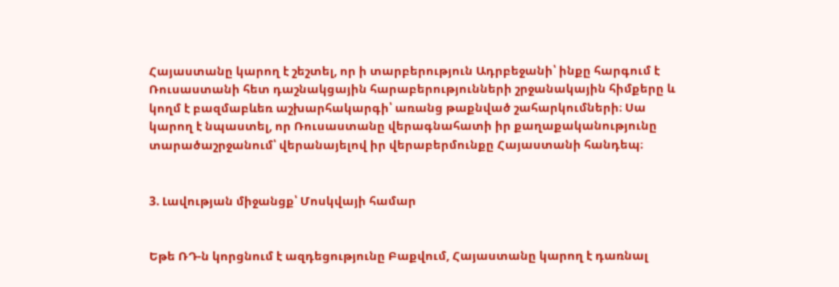Հայաստանը կարող է շեշտել, որ ի տարբերություն Ադրբեջանի՝ ինքը հարգում է Ռուսաստանի հետ դաշնակցային հարաբերությունների շրջանակային հիմքերը և կողմ է բազմաբևեռ աշխարհակարգի՝ առանց թաքնված շահարկումների։ Սա կարող է նպաստել, որ Ռուսաստանը վերագնահատի իր քաղաքականությունը տարածաշրջանում՝ վերանայելով իր վերաբերմունքը Հայաստանի հանդեպ։


3. Լավության միջանցք՝ Մոսկվայի համար


Եթե ՌԴ-ն կորցնում է ազդեցությունը Բաքվում, Հայաստանը կարող է դառնալ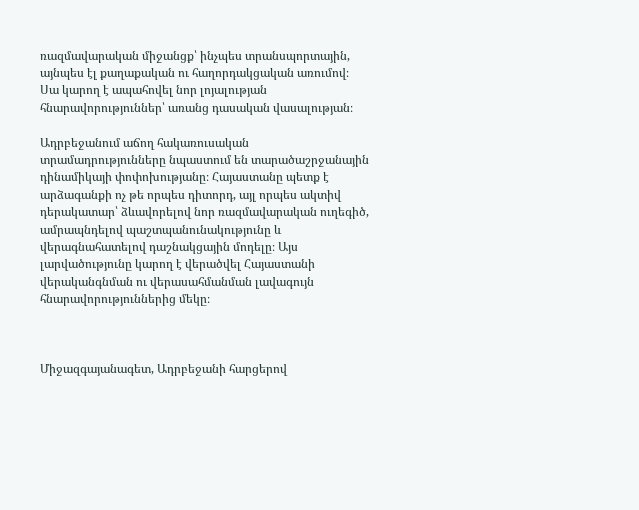ռազմավարական միջանցք՝ ինչպես տրանսպորտային, այնպես էլ քաղաքական ու հաղորդակցական առումով։ Սա կարող է ապահովել նոր լոյալության հնարավորություններ՝ առանց դասական վասալության։

Ադրբեջանում աճող հակառուսական տրամադրությունները նպաստում են տարածաշրջանային դինամիկայի փոփոխությանը։ Հայաստանը պետք է արձագանքի ոչ թե որպես դիտորդ, այլ որպես ակտիվ դերակատար՝ ձևավորելով նոր ռազմավարական ուղեգիծ, ամրապնդելով պաշտպանունակությունը և վերագնահատելով դաշնակցային մոդելը։ Այս լարվածությունը կարող է վերածվել Հայաստանի վերականգնման ու վերասահմանման լավագույն հնարավորություններից մեկը։



Միջազգայանագետ, Ադրբեջանի հարցերով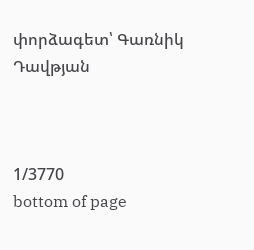փորձագետ՝ Գառնիկ Դավթյան



1/3770
bottom of page